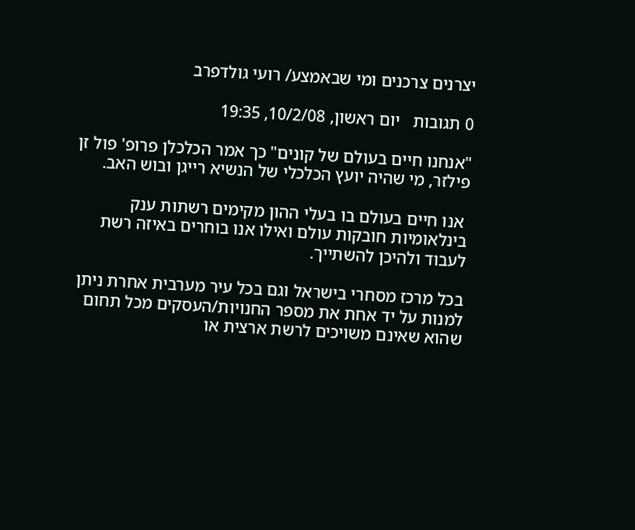יצרנים צרכנים ומי שבאמצע/ רועי גולדפרב

0 תגובות   יום ראשון, 10/2/08, 19:35

"אנחנו חיים בעולם של קונים" כך אמר הכלכלן פרופ' פול זן פילזר, מי שהיה יועץ הכלכלי של הנשיא רייגן ובוש האב.

 אנו חיים בעולם בו בעלי ההון מקימים רשתות ענק בינלאומיות חובקות עולם ואילו אנו בוחרים באיזה רשת לעבוד ולהיכן להשתייך.

בכל מרכז מסחרי בישראל וגם בכל עיר מערבית אחרת ניתן למנות על יד אחת את מספר החנויות/העסקים מכל תחום שהוא שאינם משויכים לרשת ארצית או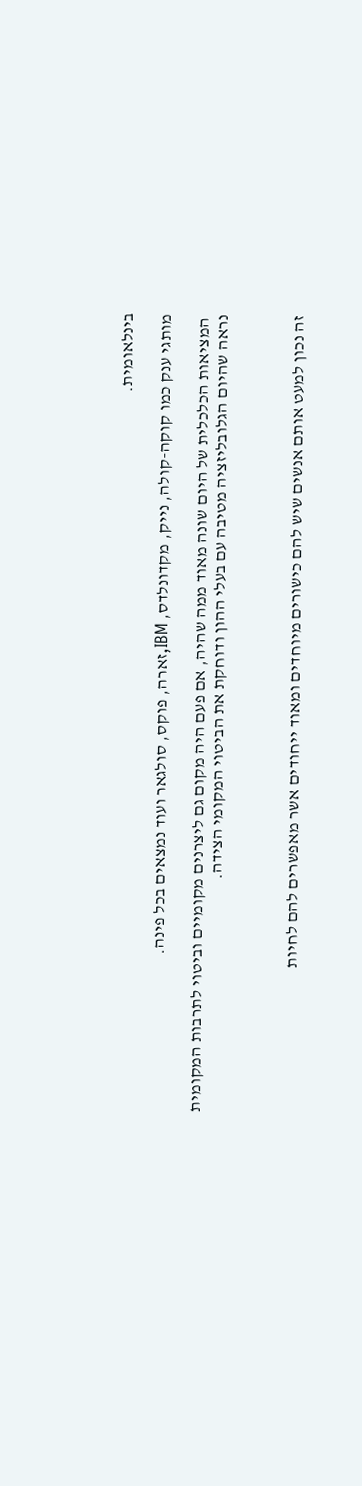בינלאומית.

מותגי ענק כמו קוקה-קולה, נייק, מקדונלדס, IBM,זארה, פוקס, סולגאר ועוד נמצאים בכל פינה.

 המציאות הכלכלית של היום שונה מאוד ממה שהיה, אם פעם היה מקום גם ליצרנים מקומיים וביטוי לתרבות המקומית נראה שהיום הגלובליזציה מטיבה עם בעלי ההון ודוחקת את הביטוי המקומי הצידה.



זה נכון למעט אותם אנשים שיש להם כישורים מיוחדים ומאוד ייחודים אשר מאפשרים להם לחיות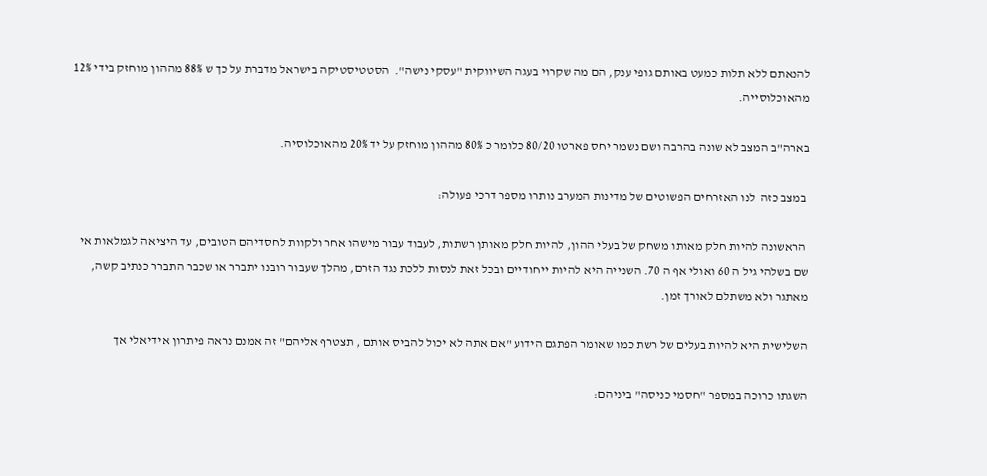להנאתם ללא תלות כמעט באותם גופי ענק, הם מה שקרוי בעגה השיווקית "עסקי נישה".  הסטטיסטיקה בישראל מדברת על כך ש 88% מההון מוחזק בידי 12% מהאוכלוסייה.

בארה"ב המצב לא שונה בהרבה ושם נשמר יחס פארטו 80/20 כלומר כ 80% מההון מוחזק על יד 20% מהאוכלוסיה.

 במצב כזה  לנו האזרחים הפשוטים של מדינות המערב נותרו מספר דרכי פעולה:

 הראשונה להיות חלק מאותו משחק של בעלי ההון, להיות חלק מאותן רשתות, לעבוד עבור מישהו אחר ולקוות לחסדיהם הטובים, עד היציאה לגמלאות אי שם בשלהי גיל ה 60 ואולי אף ה 70. השנייה היא להיות ייחודיים ובכל זאת לנסות ללכת נגד הזרם, מהלך שעבור רובנו יתברר או שכבר התברר כנתיב קשה, מאתגר ולא משתלם לאורך זמן.

השלישית היא להיות בעלים של רשת כמו שאומר הפתגם הידוע "אם אתה לא יכול להביס אותם , תצטרף אליהם" זה אמנם נראה פיתרון אידיאלי אך

השגתו כרוכה במספר "חסמי כניסה" ביניהם: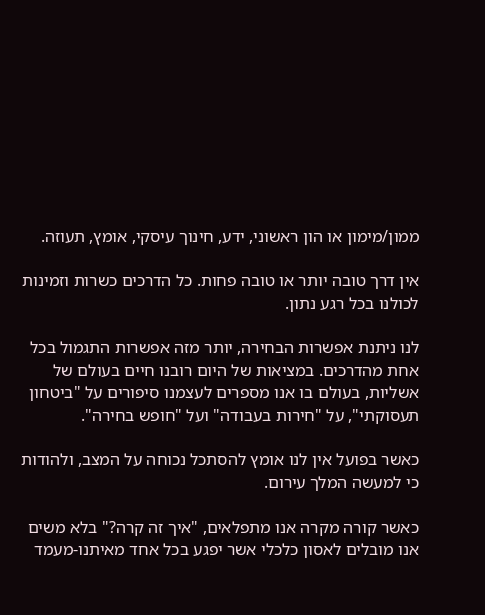ממון/מימון או הון ראשוני, ידע, חינוך עיסקי, אומץ, תעוזה.

אין דרך טובה יותר או טובה פחות. כל הדרכים כשרות וזמינות לכולנו בכל רגע נתון.

לנו ניתנת אפשרות הבחירה, יותר מזה אפשרות התגמול בכל אחת מהדרכים. במציאות של היום רובנו חיים בעולם של אשליות, בעולם בו אנו מספרים לעצמנו סיפורים על "ביטחון תעסוקתי", על "חירות בעבודה" ועל "חופש בחירה".

כאשר בפועל אין לנו אומץ להסתכל נכוחה על המצב, ולהודות כי למעשה המלך עירום.

כאשר קורה מקרה אנו מתפלאים, "איך זה קרה?" בלא משים אנו מובלים לאסון כלכלי אשר יפגע בכל אחד מאיתנו-מעמד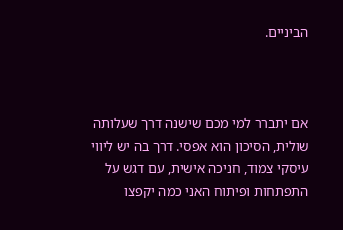הביניים.



אם יתברר למי מכם שישנה דרך שעלותה שולית, הסיכון הוא אפסי. דרך בה יש ליווי עיסקי צמוד, חניכה אישית, עם דגש על התפתחות ופיתוח האני כמה יקפצו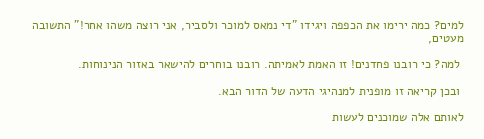למים? כמה ירימו את הכפפה ויגידו "די נמאס למוכר ולסביר, אני רוצה משהו אחר!" התשובה מעטים,

 למה? כי רובנו פחדנים! זו האמת לאמיתה. רובנו בוחרים להישאר באזור הנינוחות.

 ובכן קריאה זו מופנית למנהיגי הדעה של הדור הבא.

לאותם אלה שמוכנים לעשות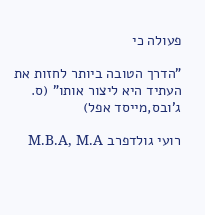פעולה כי

"הדרך הטובה ביותר לחזות את העתיד היא ליצור אותו" (ס. ג'ובס,מייסד אפל)

רועי גולדפרב M.B.A, M.A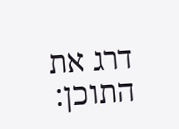דרג את התוכן: